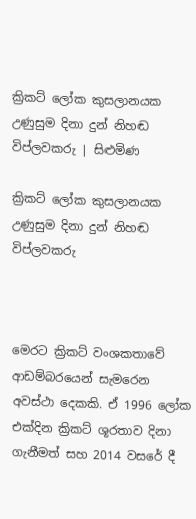ක්‍රිකට් ලෝක කුසලානයක උණුසුම දිනා දුන් නිහඬ විප්ලවකරු | සිළුමිණ

ක්‍රිකට් ලෝක කුසලානයක උණුසුම දිනා දුන් නිහඬ විප්ලවකරු



මෙරට ක්‍රිකට් වංශකතාවේ ආඩම්බරයෙන් සැමරෙන අවස්ථා දෙකකි. ඒ 1996 ලෝක එක්දින ක්‍රිකට් ශූරතාව දිනා ගැනීමත් සහ 2014 වසරේ දී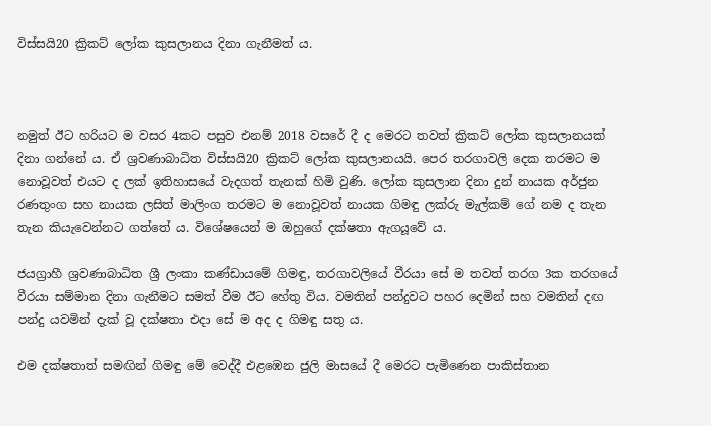විස්සයි20 ක්‍රිකට් ලෝක කුසලානය දිනා ගැනීමත් ය.



නමුත් ඊට හරියට ම වසර 4කට පසුව එනම් 2018 වසරේ දී ද මෙරට තවත් ක්‍රිකට් ලෝක කුසලානයක් දිනා ගන්නේ ය. ඒ ශ්‍රවණාබාධිත විස්සයි20 ක්‍රිකට් ලෝක කුසලානයයි. පෙර තරගාවලි දෙක තරමට ම නොවූවත් එයට ද ලක් ඉතිහාසයේ වැදගත් තැනක් හිමි වුණි. ලෝක කුසලාන දිනා දුන් නායක අර්ජුන රණතුංග සහ නායක ලසිත් මාලිංග තරමට ම නොවූවත් නායක ගිමඳු ලක්රු මැල්කම් ගේ නම ද තැන තැන කියැවෙන්නට ගත්තේ ය. විශේෂයෙන් ම ඔහුගේ දක්ෂතා ඇගයූවේ ය.

ජයග්‍රාහී ශ්‍රවණාබාධිත ශ්‍රී ලංකා කණ්ඩායමේ ගිමඳු, තරගාවලියේ වීරයා සේ ම තවත් තරග 3ක තරගයේ වීරයා සම්මාන දිනා ගැනීමට සමත් වීම ඊට හේතු විය. වමතින් පන්දුවට පහර දෙමින් සහ වමතින් දඟ පන්දු යවමින් දැක් වූ දක්ෂතා එදා සේ ම අද ද ගිමඳු සතු ය.

එම දක්ෂතාත් සමඟින් ගිමඳු මේ වෙද්දී එළඹෙන ජුලි මාසයේ දී මෙරට පැමිණෙන පාකිස්තාන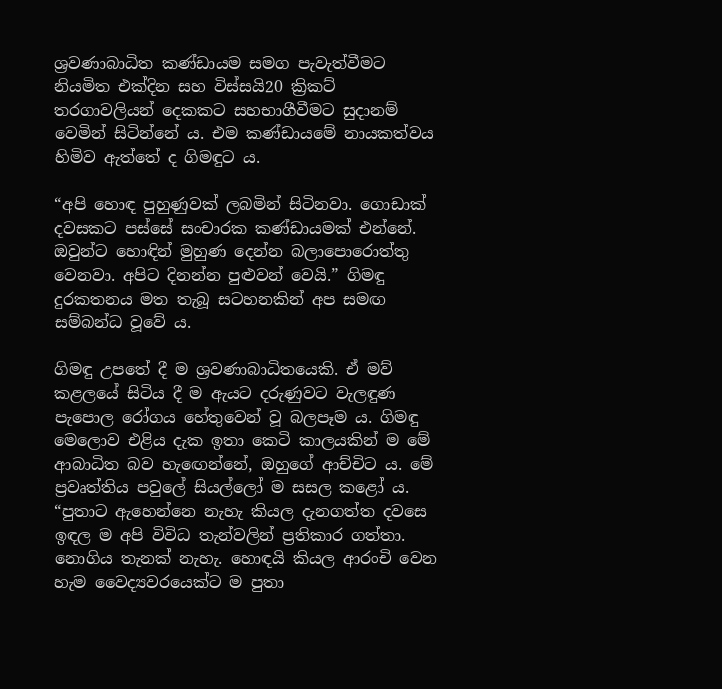ශ්‍රවණාබාධිත කණ්ඩායම සමග පැවැත්වීමට නියමිත එක්දින සහ විස්සයි20 ක්‍රිකට් තරගාවලියන් දෙකකට සහභාගීවීමට සුදානම් වෙමින් සිටින්නේ ය. එම කණ්ඩායමේ නායකත්වය හිමිව ඇත්තේ ද ගිමඳුට ය.

“අපි හොඳ පුහුණුවක් ලබමින් සිටිනවා. ගොඩාක් දවසකට පස්සේ සංචාරක කණ්ඩායමක් එන්නේ. ඔවුන්ට හොඳින් මුහුණ දෙන්න බලාපොරොත්තු වෙනවා. අපිට දිනන්න පුළුවන් වෙයි.” ගිමඳු දුරකතනය මත තැබූ සටහනකින් අප සමඟ සම්බන්ධ වූවේ ය.

ගිමඳු උපතේ දී ම ශ්‍රවණාබාධිතයෙකි. ඒ මව් කළලයේ සිටිය දී ම ඇයට දරුණුවට වැලඳුණ පැපොල රෝගය හේතුවෙන් වූ බලපෑම ය. ගිමඳු මෙලොව එළිය දැක ඉතා කෙටි කාලයකින් ම මේ ආබාධිත බව හැඟෙන්නේ, ඔහුගේ ආච්චිට ය. මේ ප්‍රවෘත්තිය පවුලේ සියල්ලෝ ම සසල කළෝ ය. “පුතාට ඇහෙන්නෙ නැහැ කියල දැනගත්ත දවසෙ ඉඳල ම අපි විවිධ තැන්වලින් ප්‍රතිකාර ගත්තා. නොගිය තැනක් නැහැ. හොඳයි කියල ආරංචි වෙන හැම වෛද්‍යවරයෙක්ට ම පුතා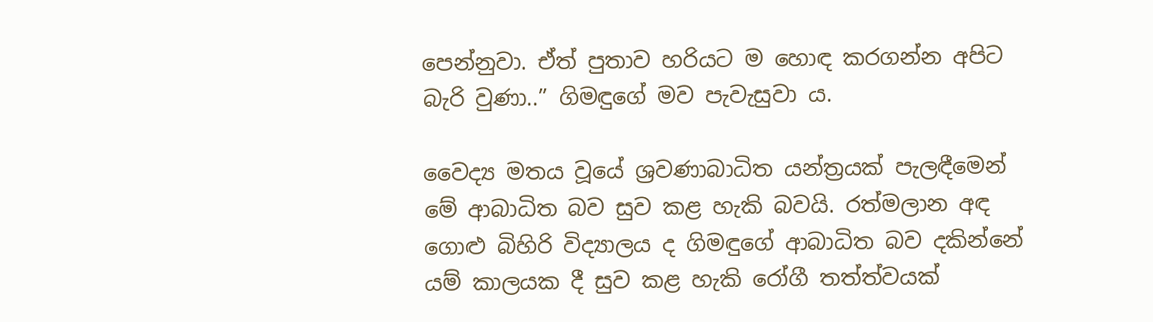පෙන්නුවා. ඒත් පුතාව හරියට ම හොඳ කරගන්න අපිට බැරි වුණා..” ගිමඳුගේ මව පැවැසුවා ය.

වෛද්‍ය මතය වූයේ ශ්‍රවණාබාධිත යන්ත්‍රයක් පැලඳීමෙන් මේ ආබාධිත බව සුව කළ හැකි බවයි. රත්මලාන අඳ ගොළු බිහිරි විද්‍යාලය ද ගිමඳුගේ ආබාධිත බව දකින්නේ යම් කාලයක දී සුව කළ හැකි රෝගී තත්ත්වයක්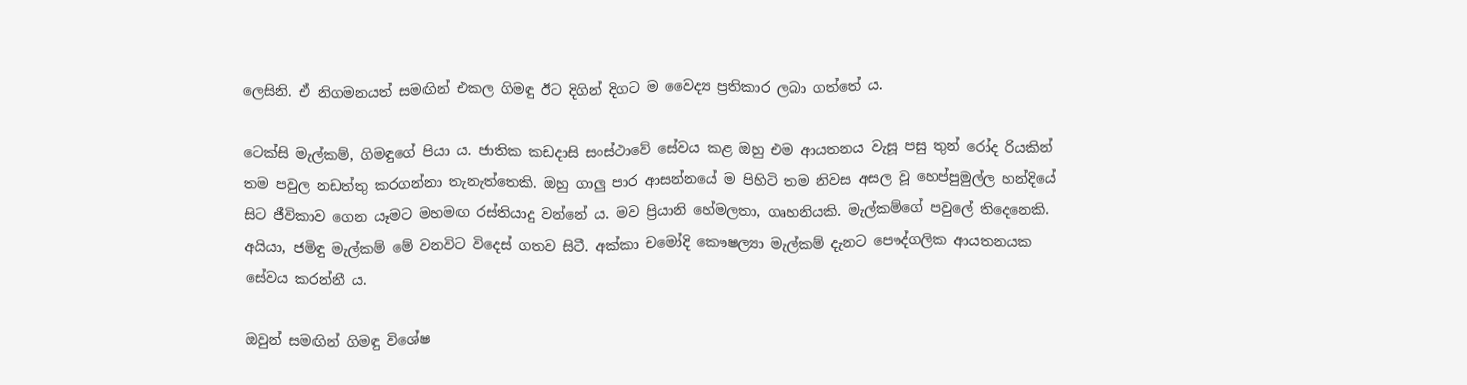ලෙසිනි. ඒ නිගමනයත් සමඟින් එකල ගිමඳු ඊට දිගින් දිගට ම වෛද්‍ය ප්‍රතිකාර ලබා ගත්තේ ය.

ටෙක්සි මැල්කම්, ගිමඳුගේ පියා ය. ජාතික කඩදාසි සංස්ථාවේ සේවය කළ ඔහු එම ආයතනය වැසූ පසු තුන් රෝද රියකින් තම පවුල නඩත්තු කරගන්නා තැනැත්තෙකි. ඔහු ගාලු පාර ආසන්නයේ ම පිහිටි තම නිවස අසල වූ හෙප්පුමුල්ල හන්දියේ සිට ජීවිකාව ගෙන යෑමට මහමඟ රස්තියාදු වන්නේ ය. මව ප්‍රියානි හේමලතා, ගෘහනියකි. මැල්කම්ගේ පවුලේ තිදෙනෙකි. අයියා, ජමිඳු මැල්කම් මේ වනවිට විදෙස් ගතව සිටී. අක්කා චමෝදි කෞෂල්‍යා මැල්කම් දැනට පෞද්ගලික ආයතනයක සේවය කරන්නී ය.

ඔවුන් සමඟින් ගිමඳු විශේෂ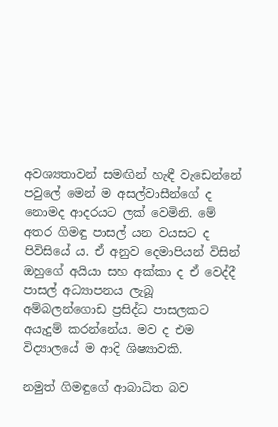අවශ්‍යතාවන් සමඟින් හැඳී වැඩෙන්නේ පවුලේ මෙන් ම අසල්වාසීන්ගේ ද නොමද ආදරයට ලක් වෙමිනි. මේ අතර ගිමඳු පාසල් යන වයසට ද පිවිසියේ ය. ඒ අනුව දෙමාපියන් විසින් ඔහුගේ අයියා සහ අක්කා ද ඒ වෙද්දී පාසල් අධ්‍යාපනය ලැබූ අම්බලන්ගොඩ ප්‍රසිද්ධ පාසලකට අයැදුම් කරන්නේය. මව ද එම විද්‍යාලයේ ම ආදි ශිෂ්‍යාවකි.

නමුත් ගිමඳුගේ ආබාධිත බව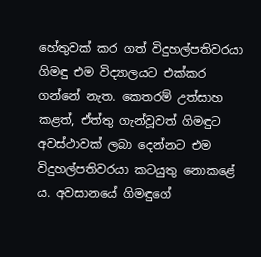හේතුවක් කර ගත් විදුහල්පතිවරයා ගිමඳු එම විද්‍යාලයට එක්කර ගන්නේ නැත. කෙතරම් උත්සාහ කළත්, ඒත්තු ගැන්වූවත් ගිමඳුට අවස්ථාවක් ලබා දෙන්නට එම විදුහල්පතිවරයා කටයුතු නොකළේ ය. අවසානයේ ගිමඳුගේ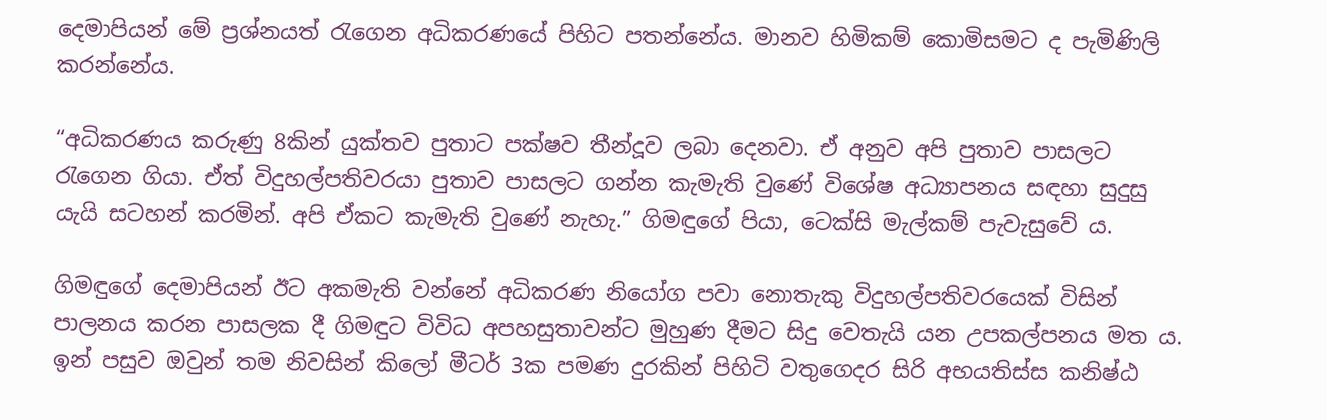දෙමාපියන් මේ ප්‍රශ්නයත් රැගෙන අධිකරණයේ පිහිට පතන්නේය. මානව හිමිකම් කොමිසමට ද පැමිණිලි කරන්නේය.

“අධිකරණය කරුණු 8කින් යුක්තව පුතාට පක්ෂව තීන්දූව ලබා දෙනවා. ඒ අනුව අපි පුතාව පාසලට රැගෙන ගියා. ඒත් විදුහල්පතිවරයා පුතාව පාසලට ගන්න කැමැති වුණේ විශේෂ අධ්‍යාපනය සඳහා සුදුසු යැයි සටහන් කරමින්. අපි ඒකට කැමැති වුණේ නැහැ.” ගිමඳුගේ පියා, ටෙක්සි මැල්කම් පැවැසුවේ ය.

ගිමඳුගේ දෙමාපියන් ඊට අකමැති වන්නේ අධිකරණ නියෝග පවා නොතැකු විදුහල්පතිවරයෙක් විසින් පාලනය කරන පාසලක දී ගිමඳුට විවිධ අපහසුතාවන්ට මුහුණ දීමට සිදු වෙතැයි යන උපකල්පනය මත ය. ඉන් පසුව ඔවුන් තම නිවසින් කිලෝ මීටර් 3ක පමණ දුරකින් පිහිටි වතුගෙදර සිරි අභයතිස්ස කනිෂ්ඨ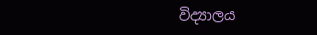විද්‍යාලය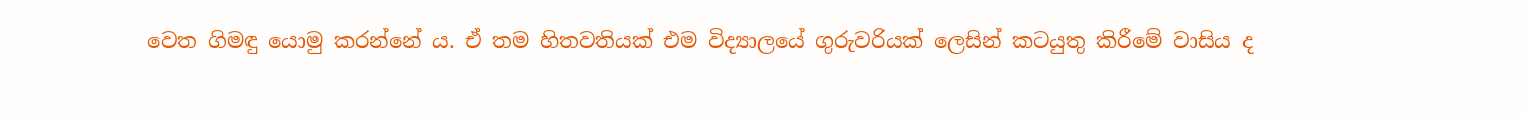වෙත ගිමඳු යොමු කරන්නේ ය. ඒ තම හිතවතියක් එම විද්‍යාලයේ ගුරුවරියක් ලෙසින් කටයුතු කිරීමේ වාසිය ද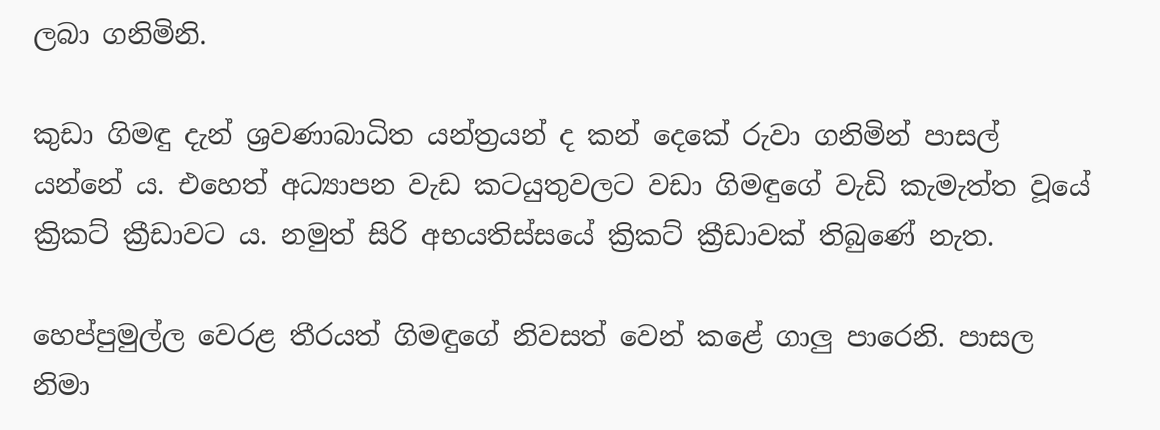ලබා ගනිමිනි.

කුඩා ගිමඳු දැන් ශ්‍රවණාබාධිත යන්ත්‍රයන් ද කන් දෙකේ රුවා ගනිමින් පාසල් යන්නේ ය. එහෙත් අධ්‍යාපන වැඩ කටයුතුවලට වඩා ගිමඳුගේ වැඩි කැමැත්ත වූයේ ක්‍රිකට් ක්‍රීඩාවට ය. නමුත් සිරි අභයතිස්සයේ ක්‍රිකට් ක්‍රීඩාවක් තිබුණේ නැත.

හෙප්පුමුල්ල වෙරළ තීරයත් ගිමඳුගේ නිවසත් වෙන් කළේ ගාලු පාරෙනි. පාසල නිමා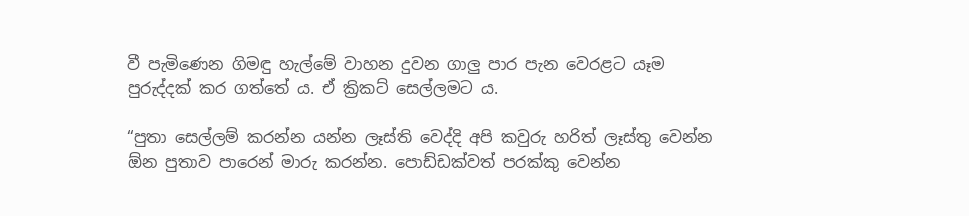වී පැමිණෙන ගිමඳු හැල්මේ වාහන දුවන ගාලු පාර පැන වෙරළට යෑම පුරුද්දක් කර ගත්තේ ය. ඒ ක්‍රිකට් සෙල්ලමට ය.

“පුතා සෙල්ලම් කරන්න යන්න ලෑස්ති වෙද්දි අපි කවුරු හරිත් ලෑස්තු වෙන්න ඕන පුතාව පාරෙන් මාරු කරන්න. පොඩ්ඩක්වත් පරක්කු වෙන්න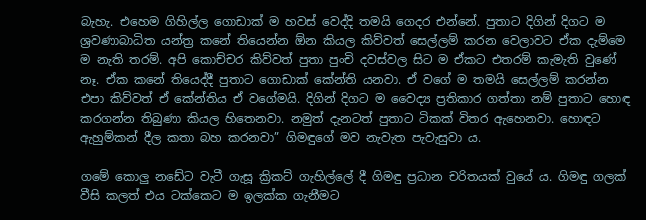බැහැ. එහෙම ගිහිල්ල ගොඩාක් ම හවස් වෙද්දි තමයි ගෙදර එන්නේ. පුතාට දිගින් දිගට ම ශ්‍රවණාබාධිත යන්ත්‍ර කනේ තියෙන්න ඕන කියල කිව්වත් සෙල්ලම් කරන වෙලාවට ඒක දැම්මෙ ම නැති තරම්. අපි කොච්චර කිව්වත් පුතා පුංචි දවස්වල සිට ම ඒකට එතරම් කැමැති වුණේ නෑ. ඒක කනේ තියෙද්දී පුතාට ගොඩාක් කේන්ති යනවා. ඒ වගේ ම තමයි සෙල්ලම් කරන්න එපා කිව්වත් ඒ කේන්තිය ඒ වගේමයි. දිගින් දිගට ම වෛද්‍ය ප්‍රතිකාර ගත්තා නම් පුතාට හොඳ කරගන්න තිබුණා කියල හිතෙනවා. නමුත් දැනටත් පුතාට ටිකක් විතර ඇහෙනවා. හොඳට ඇහුම්කන් දීල කතා බහ කරනවා” ගිමඳුගේ මව නැවැත පැවැසුවා ය.

ගමේ කොලු නඩේට වැටී ගැසූ ක්‍රිකට් ගැහිල්ලේ දී ගිමඳු ප්‍රධාන චරිතයක් වුයේ ය. ගිමඳු ගලක් වීසි කලත් එය ටක්කෙට ම ඉලක්ක ගැනීමට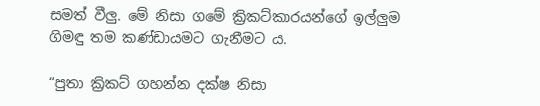සමත් වීලු. මේ නිසා ගමේ ක්‍රිකට්කාරයන්ගේ ඉල්ලුම ගිමඳු තම කණ්ඩායමට ගැනීමට ය.

“පුතා ක්‍රිකට් ගහන්න දක්ෂ නිසා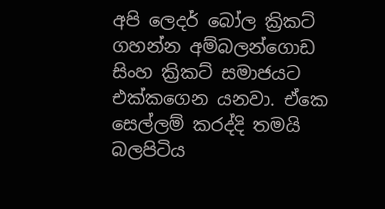අපි ලෙදර් බෝල ක්‍රිකට් ගහන්න අම්බලන්ගොඩ සිංහ ක්‍රිකට් සමාජයට එක්කගෙන යනවා. ඒකෙ සෙල්ලම් කරද්දි තමයි බලපිටිය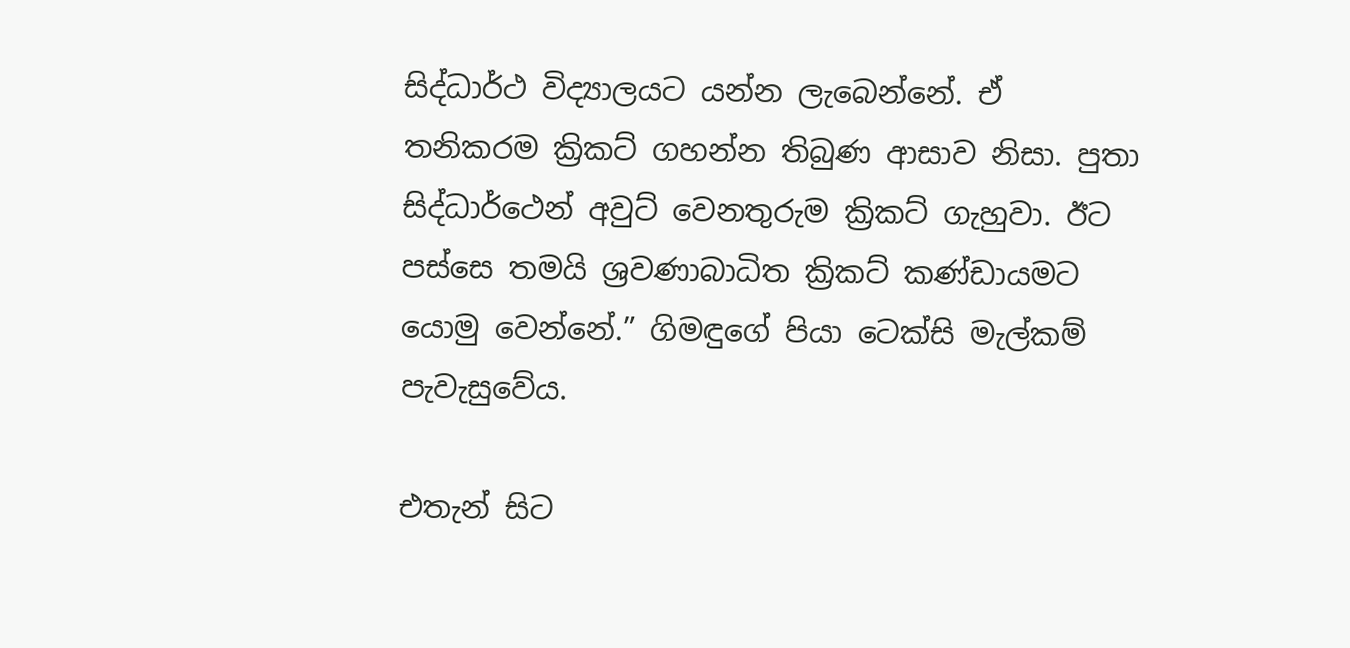සිද්ධාර්ථ විද්‍යාලයට යන්න ලැබෙන්නේ. ඒ තනිකරම ක්‍රිකට් ගහන්න තිබුණ ආසාව නිසා. පුතා සිද්ධාර්ථෙන් අවුට් වෙනතුරුම ක්‍රිකට් ගැහුවා. ඊට පස්සෙ තමයි ශ්‍රවණාබාධිත ක්‍රිකට් කණ්ඩායමට යොමු වෙන්නේ.” ගිමඳුගේ පියා ටෙක්සි මැල්කම් පැවැසුවේය.

එතැන් සිට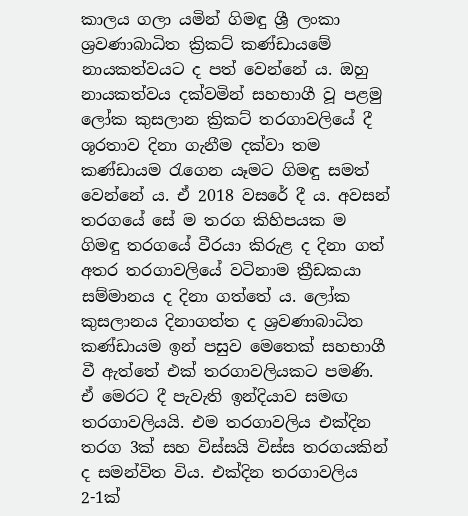කාලය ගලා යමින් ගිමඳු ශ්‍රී ලංකා ශ්‍රවණාබාධිත ක්‍රිකට් කණ්ඩායමේ නායකත්වයට ද පත් වෙන්නේ ය. ඔහු නායකත්වය දක්වමින් සහභාගී වූ පළමු ලෝක කුසලාන ක්‍රිකට් තරගාවලියේ දී ශූරතාව දිනා ගැනීම දක්වා තම කණ්ඩායම රැගෙන යෑමට ගිමඳු සමත් වෙන්නේ ය. ඒ 2018 වසරේ දී ය. අවසන් තරගයේ සේ ම තරග කිහිපයක ම ගිමඳු තරගයේ වීරයා කිරුළ ද දිනා ගත් අතර තරගාවලියේ වටිනාම ක්‍රීඩකයා සම්මානය ද දිනා ගත්තේ ය. ලෝක කුසලානය දිනාගත්ත ද ශ්‍රවණාබාධිත කණ්ඩායම ඉන් පසුව මෙතෙක් සහභාගී වී ඇත්තේ එක් තරගාවලියකට පමණි. ඒ මෙරට දී පැවැති ඉන්දියාව සමඟ තරගාවලියයි. එම තරගාවලිය එක්දින තරග 3ක් සහ විස්සයි විස්ස තරගයකින් ද සමන්විත විය. එක්දින තරගාවලිය 2-1ක්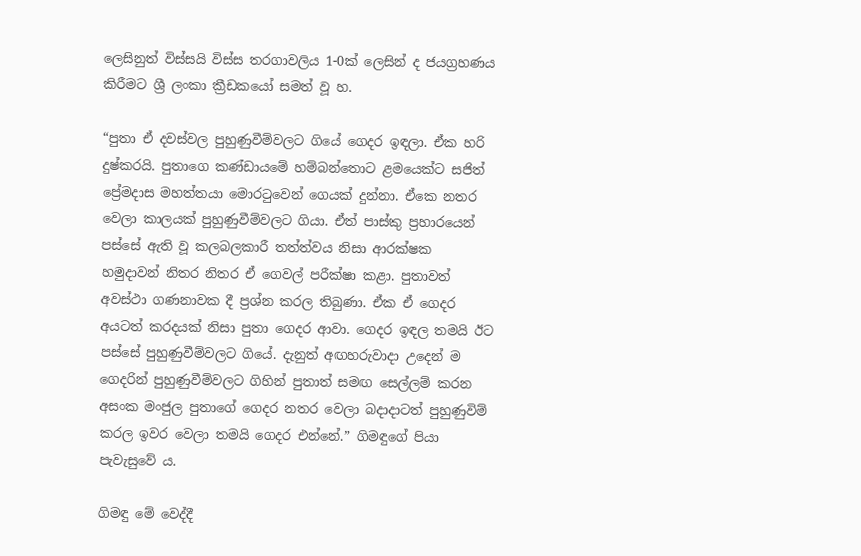ලෙසිනුත් විස්සයි විස්ස තරගාවලිය 1-0ක් ලෙසින් ද ජයග්‍රහණය කිරීමට ශ්‍රී ලංකා ක්‍රීඩකයෝ සමත් වූ හ.

“පුතා ඒ දවස්වල පුහුණුවීම්වලට ගියේ ගෙදර ඉඳලා. ඒක හරි දුෂ්කරයි. පුතාගෙ කණ්ඩායමේ හම්බන්තොට ළමයෙක්ට සජිත් ප්‍රේමදාස මහත්තයා මොරටුවෙන් ගෙයක් දුන්නා. ඒකෙ නතර වෙලා කාලයක් පුහුණුවීම්වලට ගියා. ඒත් පාස්කු ප්‍රහාරයෙන් පස්සේ ඇති වූ කලබලකාරී තත්ත්වය නිසා ආරක්ෂක හමුදාවන් නිතර නිතර ඒ ගෙවල් පරීක්ෂා කළා. පුතාවත් අවස්ථා ගණනාවක දී ප්‍රශ්න කරල තිබුණා. ඒක ඒ ගෙදර අයටත් කරදයක් නිසා පුතා ගෙදර ආවා. ගෙදර ඉඳල තමයි ඊට පස්සේ පුහුණුවීම්වලට ගියේ. දැනුත් අඟහරුවාදා උදෙන් ම ගෙදරින් පුහුණුවීම්වලට ගිහින් පුතාත් සමඟ සෙල්ලම් කරන අසංක මංජුල පුතාගේ ගෙදර නතර වෙලා බදාදාටත් පුහුණුවිම් කරල ඉවර වෙලා තමයි ගෙදර එන්නේ.” ගිමඳුගේ පියා පැවැසුවේ ය.

ගිමඳු මේ වෙද්දී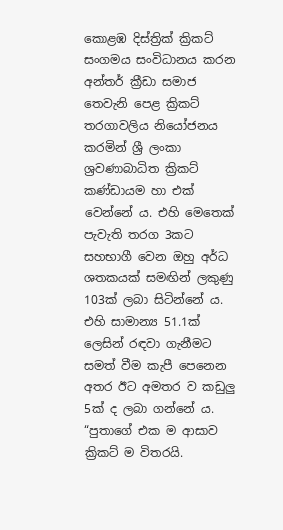කොළඹ දිස්ත්‍රික් ක්‍රිකට් සංගමය සංවිධානය කරන අන්තර් ක්‍රීඩා සමාජ තෙවැනි පෙළ ක්‍රිකට් තරගාවලිය නියෝජනය කරමින් ශ්‍රී ලංකා ශ්‍රවණාබාධිත ක්‍රිකට් කණ්ඩායම හා එක් වෙන්නේ ය. එහි මෙතෙක් පැවැති තරග 3කට සහභාගී වෙන ඔහු අර්ධ ශතකයක් සමඟින් ලකුණු 103ක් ලබා සිටින්නේ ය. එහි සාමාන්‍ය 51.1ක් ලෙසින් රඳවා ගැනීමට සමත් වීම කැපී පෙනෙන අතර ඊට අමතර ව කඩුලු 5ක් ද ලබා ගන්නේ ය. “පුතාගේ එක ම ආසාව ක්‍රිකට් ම විතරයි.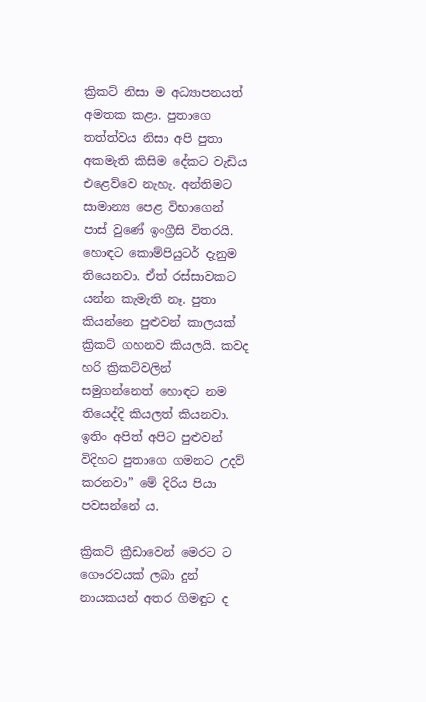ක්‍රිකට් නිසා ම අධ්‍යාපනයත් අමතක කළා. පුතාගෙ තත්ත්වය නිසා අපි පුතා අකමැති කිසිම දේකට වැඩිය එළෙව්වෙ නැහැ. අන්තිමට සාමාන්‍ය පෙළ විභාගෙන් පාස් වුණේ ඉංග්‍රීසි විතරයි. හොඳට කොම්පියුටර් දැනුම තියෙනවා. ඒත් රස්සාවකට යන්න කැමැති නෑ. පුතා කියන්නෙ පුළුවන් කාලයක් ක්‍රිකට් ගහනව කියලයි. කවද හරි ක්‍රිකට්වලින් සමුගන්නෙත් හොඳට නම තියෙද්දි කියලත් කියනවා. ඉතිං අපිත් අපිට පුළුවන් විදිහට පුතාගෙ ගමනට උදව් කරනවා” මේ දිරිය පියා පවසන්නේ ය.

ක්‍රිකට් ක්‍රීඩාවෙන් මෙරට ට ගෞරවයක් ලබා දුන් නායකයන් අතර ගිමඳුට ද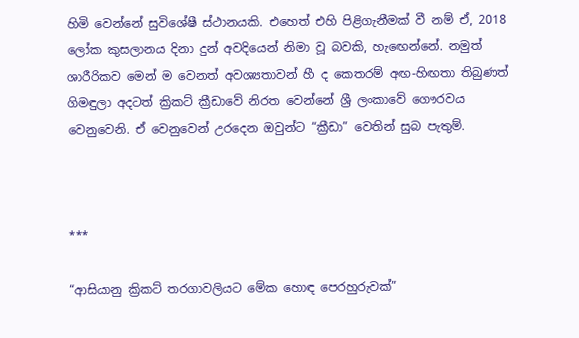හිමි වෙන්නේ සුවිශේෂී ස්ථානයකි. එහෙත් එහි පිළිගැනීමක් වී නම් ඒ, 2018 ලෝක කුසලානය දිනා දුන් අවදියෙන් නිමා වූ බවකි, හැඟෙන්නේ. නමුත් ශාරීරිකව මෙන් ම වෙනත් අවශ්‍යතාවන් හී ද කෙතරම් අඟ-හිඟතා තිබුණත් ගිමඳුලා අදටත් ක්‍රිකට් ක්‍රීඩාවේ නිරත වෙන්නේ ශ්‍රී ලංකාවේ ගෞරවය වෙනුවෙනි. ඒ වෙනුවෙන් උරදෙන ඔවුන්ට “ක්‍රීඩා” වෙතින් සුබ පැතුම්.



***

“ආසියානු ක්‍රිකට් තරගාවලියට මේක හොඳ පෙරහුරුවක්”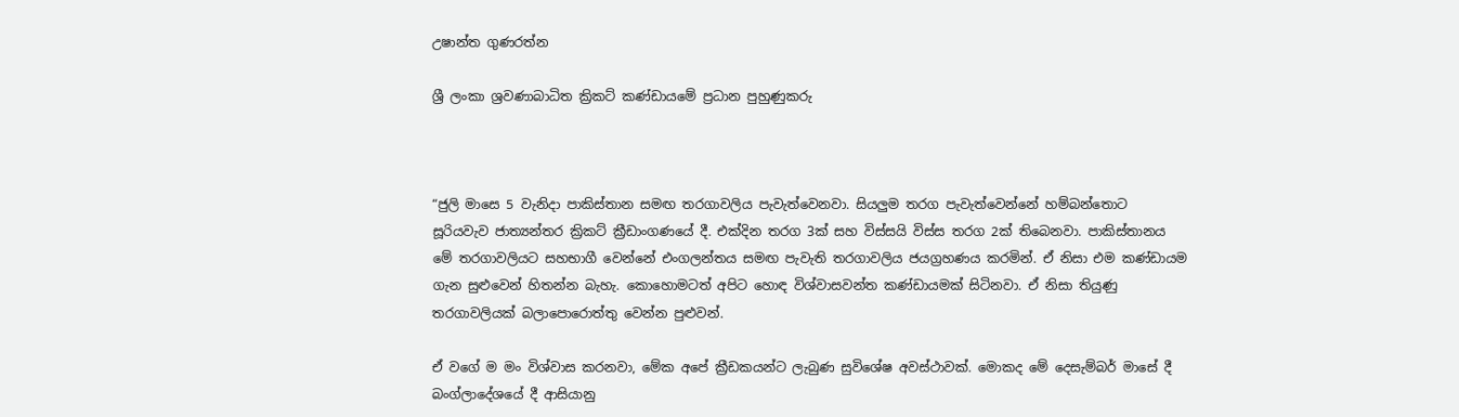උෂාන්ත ගුණරත්න

ශ්‍රී ලංකා ශ්‍රවණාබාධිත ක්‍රිකට් කණ්ඩායමේ ප්‍රධාන පුහුණුකරු



“ජුලි මාසෙ 5 වැනිදා පාකිස්තාන සමඟ තරගාවලිය පැවැත්වෙනවා. සියලුම තරග පැවැත්වෙන්නේ හම්බන්තොට සූරියවැව ජාත්‍යන්තර ක්‍රිකට් ක්‍රීඩාංගණයේ දී. එක්දින තරග 3ක් සහ විස්සයි විස්ස තරග 2ක් තිබෙනවා. පාකිස්තානය මේ තරගාවලියට සහභාගී වෙන්නේ එංගලන්තය සමඟ පැවැති තරගාවලිය ජයග්‍රහණය කරමින්. ඒ නිසා එම කණ්ඩායම ගැන සුළුවෙන් හිතන්න බැහැ. කොහොමටත් අපිට හොඳ විශ්වාසවන්ත කණ්ඩායමක් සිටිනවා. ඒ නිසා තියුණු තරගාවලියක් බලාපොරොත්තු වෙන්න පුළුවන්.

ඒ වගේ ම මං විශ්වාස කරනවා, මේක අපේ ක්‍රීඩකයන්ට ලැබුණ සුවිශේෂ අවස්ථාවක්. මොකද මේ දෙසැම්බර් මාසේ දී බංග්ලාදේශයේ දී ආසියානු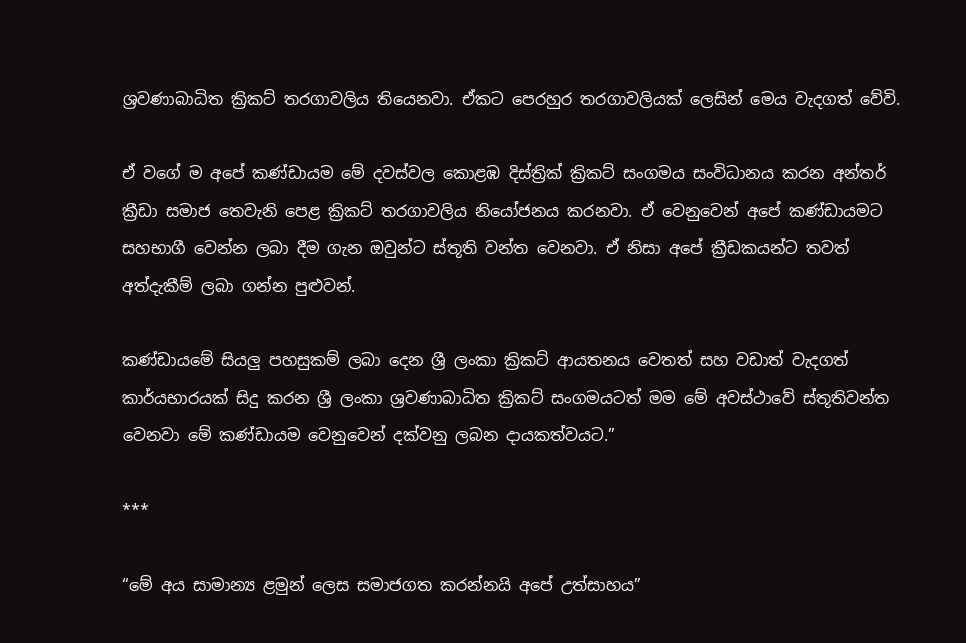ශ්‍රවණාබාධිත ක්‍රිකට් තරගාවලිය තියෙනවා. ඒකට පෙරහුර තරගාවලියක් ලෙසින් මෙය වැදගත් වේවි.

ඒ වගේ ම අපේ කණ්ඩායම මේ දවස්වල කොළඹ දිස්ත්‍රික් ක්‍රිකට් සංගමය සංවිධානය කරන අන්තර් ක්‍රීඩා සමාජ තෙවැනි පෙළ ක්‍රිකට් තරගාවලිය නියෝජනය කරනවා. ඒ වෙනුවෙන් අපේ කණ්ඩායමට සහභාගී වෙන්න ලබා දීම ගැන ඔවුන්ට ස්තූති වන්ත වෙනවා. ඒ නිසා අපේ ක්‍රීඩකයන්ට තවත් අත්දැකීම් ලබා ගන්න පුළුවන්.

කණ්ඩායමේ සියලු පහසුකම් ලබා දෙන ශ්‍රී ලංකා ක්‍රිකට් ආයතනය වෙතත් සහ වඩාත් වැදගත් කාර්යභාරයක් සිදු කරන ශ්‍රී ලංකා ශ්‍රවණාබාධිත ක්‍රිකට් සංගමයටත් මම මේ අවස්ථාවේ ස්තූතිවන්ත වෙනවා මේ කණ්ඩායම වෙනුවෙන් දක්වනු ලබන දායකත්වයට.”

***

“මේ අය සාමාන්‍ය ළමුන් ලෙස සමාජගත කරන්නයි අපේ උත්සාහය”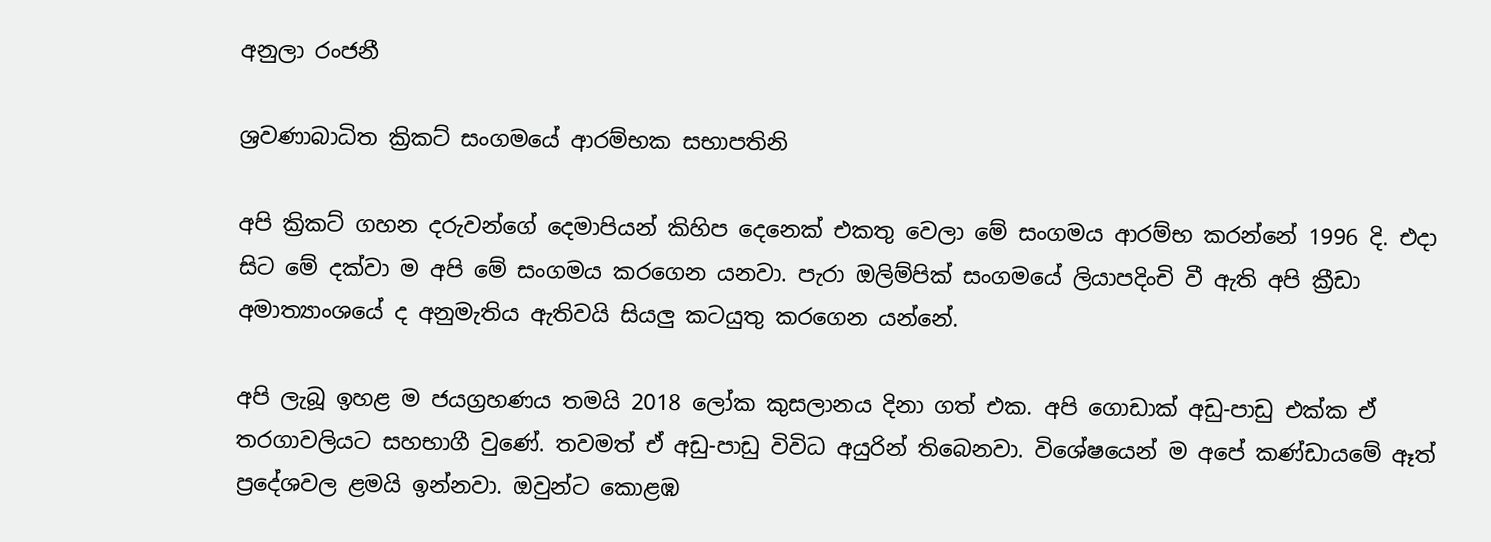අනුලා රංජනී

ශ්‍රවණාබාධිත ක්‍රිකට් සංගමයේ ආරම්භක සභාපතිනි

අපි ක්‍රිකට් ගහන දරුවන්ගේ දෙමාපියන් කිහිප දෙනෙක් එකතු වෙලා මේ සංගමය ආරම්භ කරන්නේ 1996 දි. එදා සිට මේ දක්වා ම අපි මේ සංගමය කරගෙන යනවා. පැරා ඔලිම්පික් සංගමයේ ලියාපදිංචි වී ඇති අපි ක්‍රීඩා අමාත්‍යාංශයේ ද අනුමැතිය ඇතිවයි සියලු කටයුතු කරගෙන යන්නේ.

අපි ලැබූ ඉහළ ම ජයග්‍රහණය තමයි 2018 ලෝක කුසලානය දිනා ගත් එක. අපි ගොඩාක් අඩු-පාඩු එක්ක ඒ තරගාවලියට සහභාගී වුණේ. තවමත් ඒ අඩු-පාඩු විවිධ අයුරින් තිබෙනවා. විශේෂයෙන් ම අපේ කණ්ඩායමේ ඈත් ප්‍රදේශවල ළමයි ඉන්නවා. ඔවුන්ට කොළඹ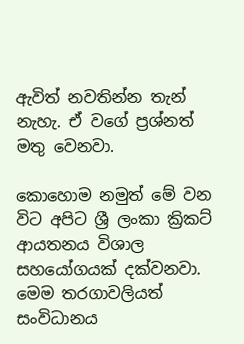ඇවිත් නවතින්න තැන් නැහැ. ඒ වගේ ප්‍රශ්නත් මතු වෙනවා.

කොහොම නමුත් මේ වන විට අපිට ශ්‍රී ලංකා ක්‍රිකට් ආයතනය විශාල සහයෝගයක් දක්වනවා. මෙම තරගාවලියත් සංවිධානය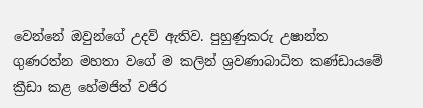වෙන්නේ ඔවුන්ගේ උදව් ඇතිව. පුහුණුකරු උෂාන්ත ගුණරත්න මහතා වගේ ම කලින් ශ්‍රවණාබාධිත කණ්ඩායමේ ක්‍රීඩා කළ හේමජිත් වජිර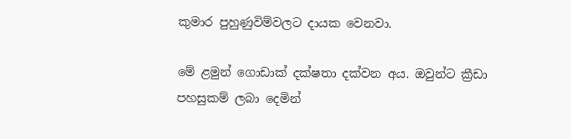කුමාර පුහුණුවිම්වලට දායක වෙනවා.

මේ ළමුන් ගොඩාක් දක්ෂතා දක්වන අය. ඔවුන්ට ක්‍රීඩා පහසුකම් ලබා දෙමින්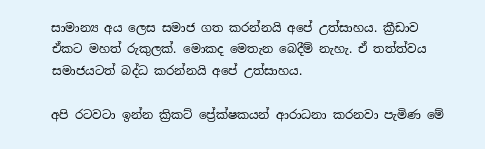සාමාන්‍ය අය ලෙස සමාජ ගත කරන්නයි අපේ උත්සාහය. ක්‍රීඩාව ඒකට මහත් රුකුලක්. මොකද මෙතැන බෙදීම් නැහැ. ඒ තත්ත්වය සමාජයටත් බද්ධ කරන්නයි අපේ උත්සාහය.

අපි රටවටා ඉන්න ක්‍රිකට් ප්‍රේක්ෂකයන් ආරාධනා කරනවා පැමිණ මේ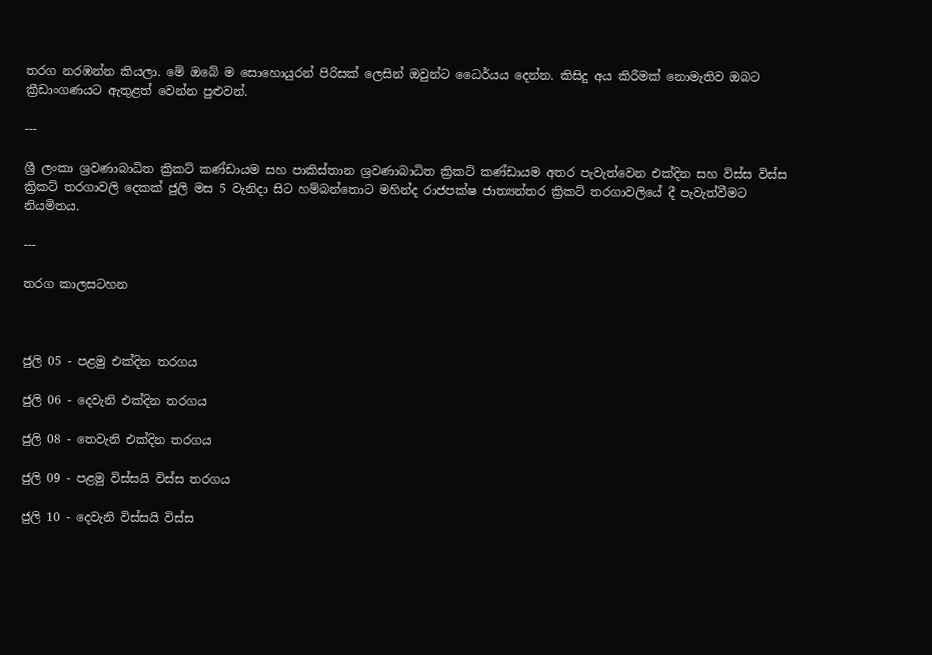තරග නරඹන්න කියලා. මේ ඔබේ ම සොහොයුරන් පිරිසක් ලෙසින් ඔවුන්ට ධෛර්යය දෙන්න. කිසිදු අය කිරීමක් නොමැතිව ඔබට ක්‍රීඩාංගණයට ඇතුළත් වෙන්න පුළුවන්.

---

ශ්‍රී ලංකා ශ්‍රවණාබාධිත ක්‍රිකට් කණ්ඩායම සහ පාකිස්තාන ශ්‍රවණාබාධිත ක්‍රිකට් කණ්ඩායම අතර පැවැත්වෙන එක්දින සහ විස්ස විස්ස ක්‍රිකට් තරගාවලි දෙකක් ජුලි මස 5 වැනිදා සිට හම්බන්තොට මහින්ද රාජපක්ෂ ජාත්‍යන්තර ක්‍රිකට් තරගාවලියේ දී පැවැත්වීමට නියමිතය.

---

තරග කාලසටහන



ජුලි 05 - පළමු එක්දින තරගය

ජුලි 06 - දෙවැනි එක්දින තරගය

ජුලි 08 - තෙවැනි එක්දින තරගය

ජුලි 09 - පළමු විස්සයි විස්ස තරගය

ජුලි 10 - දෙවැනි විස්සයි විස්ස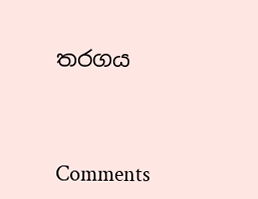තරගය



Comments